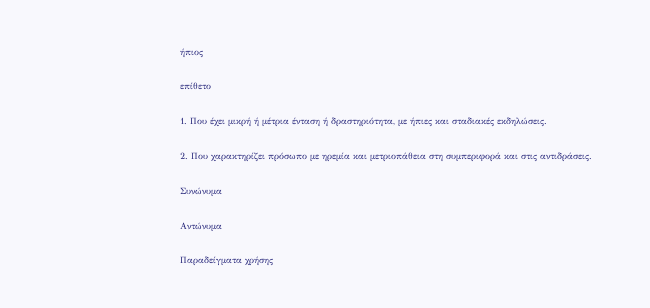ήπιος

επίθετο

1. Που έχει μικρή ή μέτρια ένταση ή δραστηριότητα, με ήπιες και σταδιακές εκδηλώσεις.

2. Που χαρακτηρίζει πρόσωπο με ηρεμία και μετριοπάθεια στη συμπεριφορά και στις αντιδράσεις.

Συνώνυμα

Αντώνυμα

Παραδείγματα χρήσης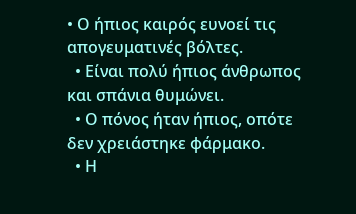• Ο ήπιος καιρός ευνοεί τις απογευματινές βόλτες.
  • Είναι πολύ ήπιος άνθρωπος και σπάνια θυμώνει.
  • Ο πόνος ήταν ήπιος, οπότε δεν χρειάστηκε φάρμακο.
  • Η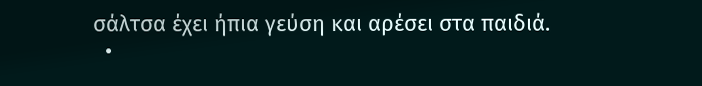σάλτσα έχει ήπια γεύση και αρέσει στα παιδιά.
  •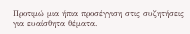Προτιμώ μια ήπια προσέγγιση στις συζητήσεις για ευαίσθητα θέματα.